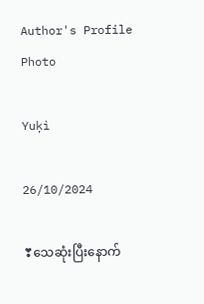Author's Profile Photo

Yuķì

26/10/2024

❣သေဆုံးပြီးနောက်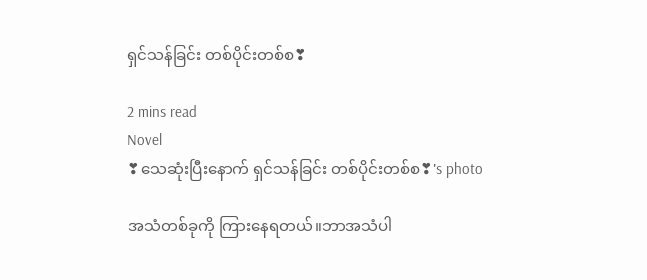ရှင်သန်ခြင်း တစ်ပိုင်းတစ်စ❣

2 mins read
Novel
❣သေဆုံးပြီးနောက် ရှင်သန်ခြင်း တစ်ပိုင်းတစ်စ❣'s photo

အသံတစ်ခုကို ကြားနေရတယ်။ဘာအသံပါ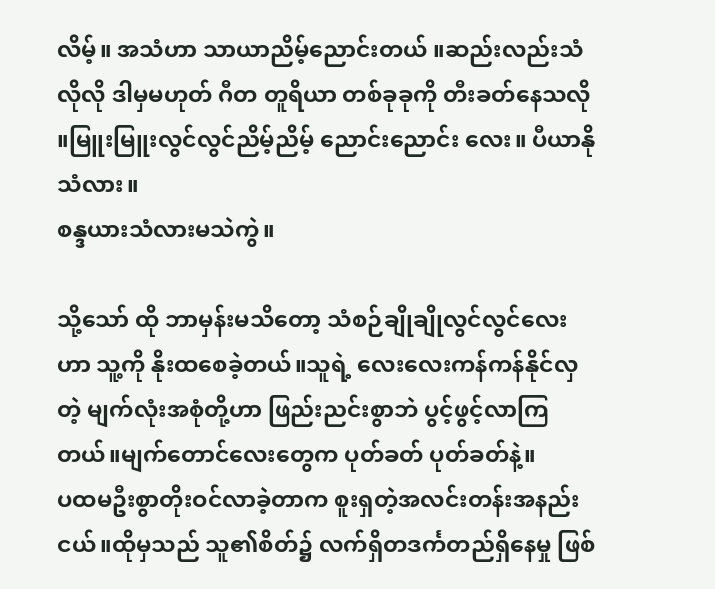လိမ့်။ အသံဟာ သာယာညိမ့်ညောင်းတယ် ။ဆည်းလည်းသံလိုလို ဒါမှမဟုတ် ဂီတ တူရိယာ တစ်ခုခုကို တီးခတ်နေသလို ။မြူးမြူးလွင်လွင်ညိမ့်ညိမ့် ညောင်းညောင်း လေး။ ပီယာနို သံလား။
စန္ဒယားသံလားမသဲကွဲ။

သို့သော် ထို ဘာမှန်းမသိတော့ သံစဉ်ချိုချိုလွင်လွင်လေးဟာ သူ့ကို နိုးထစေခဲ့တယ်။သူရဲ့ လေးလေးကန်ကန်နိုင်လှတဲ့ မျက်လုံးအစုံတို့ဟာ ဖြည်းညင်းစွာဘဲ ပွင့်ဖွင့်လာကြတယ်။မျက်တောင်လေးတွေက ပုတ်ခတ် ပုတ်ခတ်နဲ့။
ပထမဦးစွာတိုးဝင်လာခဲ့တာက စူးရှတဲ့အလင်းတန်းအနည်းငယ်။ထိုမှသည် သူ၏စိတ်၌ လက်ရှိတဒင်္ကတည်ရှိနေမှု ဖြစ်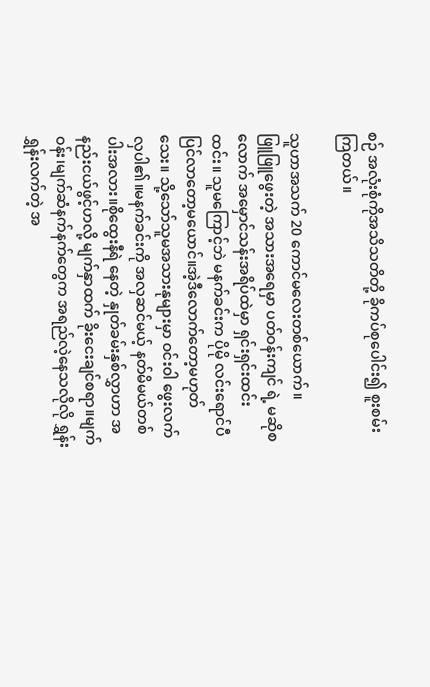စဉ် အလုံးစုံကိုအသိသတိတို့ ခိုကပ်စုပေါင်း၍ စူးစမ်းကြတယ်။

သူဟာအသက် 20 ကောင်မလေးတစ်ယောက်။
ဖြူဖြူဖွေးတဲ့ အသားအရေမှာ ပတ်ဝန်းကျင် ရဲ့ မဆိုစလောက် အမှောင်သန်းအရိပ်ထဲမှာ ရှင်းရှင်းထင်းထင်း။ သူမကြောင့်ဘဲ မနက်ခင်းက ပိုမို လင်းရောင်ပီပြင်လာတော့မယောင်။အဲ့ဒီလောက်တော့မဟုတ်သေး။ သို့သော်သူမအသားနုများမှာ ဝင်းဝါ ဖွေးလက် လှပါ၏။မနက်ခင်းကို အလှဆင်မယ့် နတ်မိမယ်တစ်ပါးအလား။စိုထွေးနီရဲ နေတဲ့ နှုတ်ခမ်းနှစ်လွှာဟာ အနည်းငယ်ဖွင့်ဟလို့ မျက်နှာထက် ခိုးငေးချင်စရာ။မျက်ဝန်း၊မျက်ဆံနက်နက်တွေက အရည်လဲ့နေသလိုလို ရွှန်းရွှန်းလက်တဲ့ အ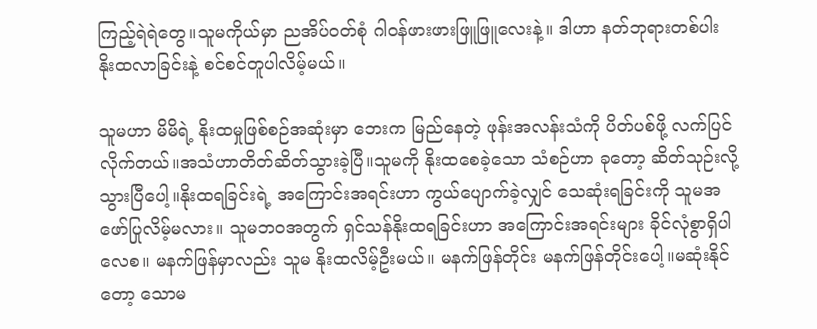ကြည့်ရဲရဲတွေ။သူမကိုယ်မှာ ညအိပ်ဝတ်စုံ ဂါဝန်ဖားဖားဖြူဖြူလေးနဲ့။ ဒါဟာ နတ်ဘုရားတစ်ပါး နိုးထလာခြင်းနဲ့ စင်စင်တူပါလိမ့်မယ်။

သူမဟာ မိမိရဲ့ နိုးထမှုဖြစ်စဉ်အဆုံးမှာ ဘေးက မြည်နေတဲ့ ဖုန်းအလန်းသံကို ပိတ်ပစ်ဖို့ လက်ပြင်လိုက်တယ်။အသံဟာတိတ်ဆိတ်သွားခဲ့ပြီ။သူမကို နိုးထစေခဲ့သော သံစဉ်ဟာ ခုတော့ ဆိတ်သုဉ်းလို့သွားပြီပေါ့။နိုးထရခြင်းရဲ့ အကြောင်းအရင်းဟာ ကွယ်ပျောက်ခဲ့လျှင် သေဆုံးရခြင်းကို သူမအဖော်ပြုလိမ့်မလား။ သူမဘဝအတွက် ရှင်သန်နိုးထရခြင်းဟာ အကြောင်းအရင်းများ ခိုင်လုံစွာရှိပါ‌ လေစ။ မနက်ဖြန်မှာလည်း သူမ နိုးထလိမ့်ဦးမယ်။ မနက်ဖြန်တိုင်း မနက်ဖြန်တိုင်းပေါ့။မဆုံးနိုင်တော့ သောမ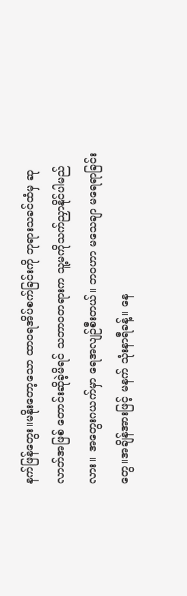နက်ဖြန်တွေး။မနိုးတော့သော ထာဝရအိပ်စက်ခြင်းကို ဘုရားသခင်ထံမှ ဆုလာဘ်အဖြစ် တောင်းဆိုခဲ့မိရင် သဘာဝတရားက သူ့မကိုသက်ညှာနိုင်ပါမည်လား။ အတွေးဂယက်မှာ ရေအလျဉ်စီးတယ်။ ဘဝဟာ မသေချာ မရေရာခြင်း‌ တွေ။အချိန်အားဖြင့် မနက် သုံးနာရီခန့်။ နေ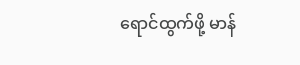ရောင်ထွက်ဖို့ မာန်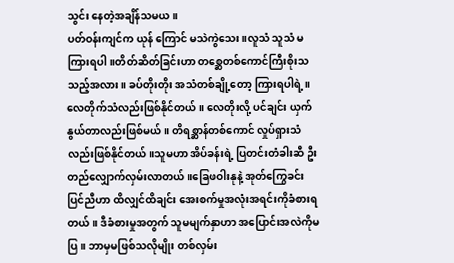သွင်း‌ နေတဲ့အချိန်သမယ။
ပတ်ဝန်းကျင်က ယုန် ကြောင် မသဲကွဲသေး။လူသံ သူသံ မကြားရပါ။တိတ်ဆိတ်ခြင်းဟာ တစ္ဆေတစ်ကောင်ကြီးစိုးသသည့်အလား။ ခပ်တိုးတိုး အသံတစ်ချို့တော့ ကြားရပါရဲ့။လေတိုက်သံလည်းဖြစ်နိုင်တယ်။ လေတိုးလို့ ပင်ချင်း ယှက်နွယ်တာလည်းဖြစ်မယ်။ တိရစ္ဆာန်တစ်ကောင် လှုပ်ရှားသံလည်းဖြစ်နိုင်တယ်။သူမဟာ အိပ်ခန်းရဲ့ ပြတင်းတံခါးဆီ ဦးတည်လျှောက်လှမ်းလာတယ်။ခြေဖဝါးနုနဲ့ အုတ်ကြွေခင်း ပြင်ညီဟာ ထိလျှင်ထိချင်း အေးစက်မှုအလုံးအရင်းကိုခံစားရတယ်။ ဒီခံစားမှုအတွက် သူမမျက်နှာဟာ အပြောင်းအလဲကိုမပြ။ ဘာမှမဖြစ်သလိုမျိုး တစ်လှမ်း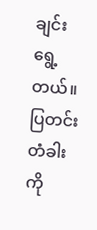ချင်း ရွေ့တယ်။ပြတင်းတံခါးကို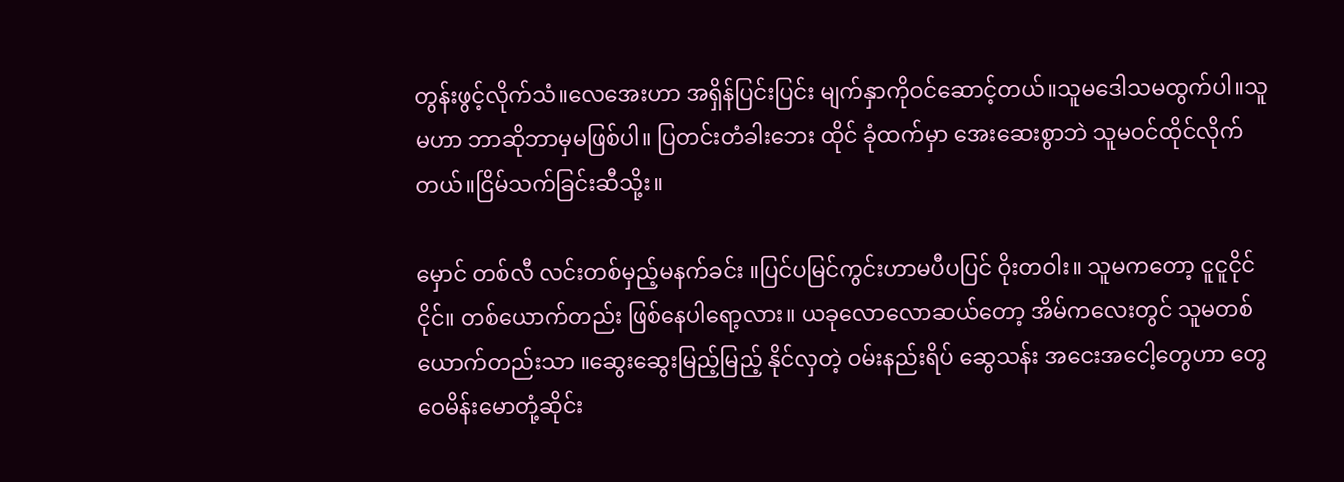တွန်းဖွင့်လိုက်သံ။လေအေးဟာ အရှိန်ပြင်းပြင်း မျက်နှာကိုဝင်ဆောင့်တယ်။သူမဒေါသမထွက်ပါ။သူမဟာ ဘာဆိုဘာမှမဖြစ်ပါ။ ပြတင်းတံခါးဘေး ထိုင် ခုံထက်မှာ အေးဆေးစွာဘဲ သူမဝင်ထိုင်လိုက်တယ်။ငြိမ်သက်ခြင်းဆီသို့း။

မှောင် တစ်လီ လင်းတစ်မှည့်မနက်ခင်း ။ပြင်ပမြင်ကွင်းဟာမပီပပြင် ဝိုးတဝါး။ သူမကတော့ ငူငူငိုင်ငိုင်။ တစ်ယောက်တည်း ဖြစ်နေပါရော့လား။ ယခုလောလောဆယ်တော့ အိမ်ကလေးတွင် သူမတစ်ယောက်တည်းသာ ။ဆွေးဆွေးမြည့်မြည့် နိုင်လှတဲ့ ဝမ်းနည်းရိပ် ဆွေသန်း အငေးအငေါ့တွေဟာ တွေဝေမိန်းမောတုံ့ဆိုင်း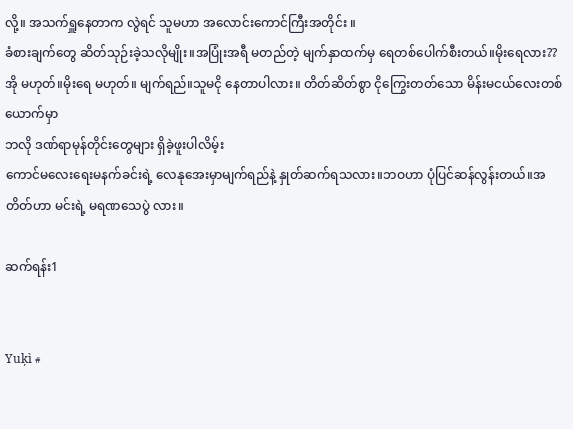လို့။ အသက်ရှူနေတာက လွဲရင် သူမဟာ အလောင်းကောင်ကြီးအတိုင်း ။
ခံစား‌ချက်တွေ ဆိတ်သုဉ်းခဲ့သလိုမျိုး။အပြုံးအရီ မတည်တဲ့ မျက်နှာထက်မှ ရေတစ်ပေါက်စီးတယ်။မိုးရေလား?? အို မဟုတ်။မိုးရေ မဟုတ်။ မျက်ရည်။သူမငို နေတာပါလား။ တိတ်ဆိတ်စွာ ငိုကြွေးတတ်သော မိန်းမငယ်လေးတစ်ယောက်မှာ
ဘလို ဒဏ်ရာမုန်တိုင်းတွေများ ရှိခဲ့ဖူးပါလိမ့်း
ကောင်မလေးရေးမနက်ခင်းရဲ့ လေနုအေးမှာမျက်ရည်နဲ့ နှုတ်ဆက်ရသလား။ဘဝဟာ ပုံပြင်ဆန်လွန်းတယ်။အတိတ်ဟာ မင်းရဲ့ မရဏ‌သေပွဲ လား။

ဆက်ရန်း1


Yuķì #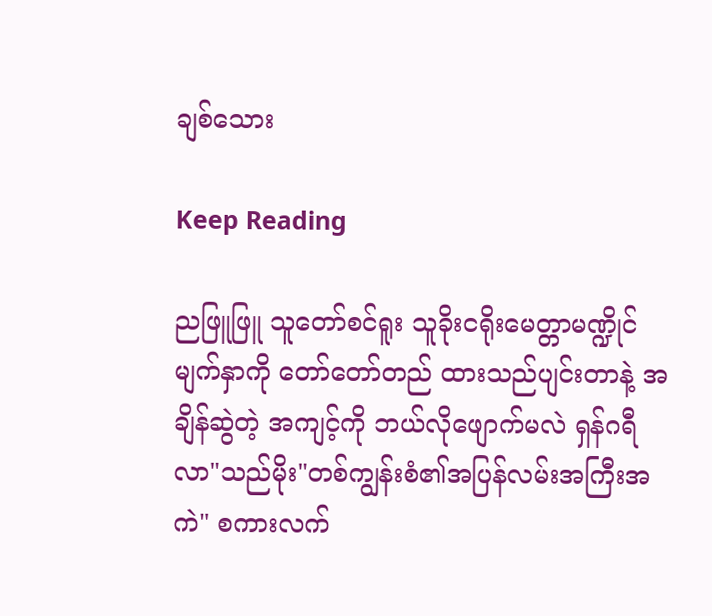ချစ်သေား

Keep Reading

ညဖြူဖြူ သူတော်စင်ရူး သူခိုးငရိုးမေတ္တာမဏ္ဍိုင်မျက်နှာကို တော်တော်တည် ထားသည်ပျင်းတာနဲ့ အချိန်ဆွဲတဲ့ အကျင့်ကို ဘယ်လိုဖျောက်မလဲ ရှန်ဂရီလာ"သည်မိုး"တစ်ကျွန်းစံ၏အပြန်လမ်းအကြီးအကဲ" စကားလက်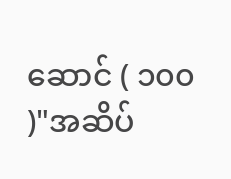ဆောင် ( ၁၀၀ )"အဆိပ်